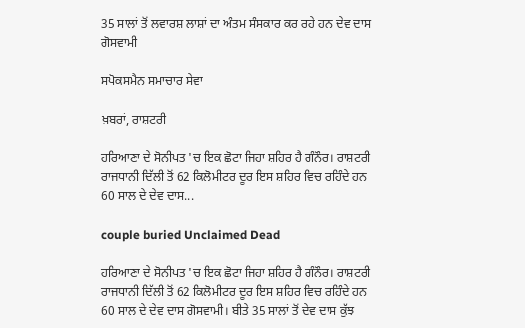35 ਸਾਲਾਂ ਤੋਂ ਲਵਾਰਸ਼ ਲਾਸ਼ਾਂ ਦਾ ਅੰਤਮ ਸੰਸਕਾਰ ਕਰ ਰਹੇ ਹਨ ਦੇਵ ਦਾਸ ਗੋਸਵਾਮੀ

ਸਪੋਕਸਮੈਨ ਸਮਾਚਾਰ ਸੇਵਾ

ਖ਼ਬਰਾਂ, ਰਾਸ਼ਟਰੀ

ਹਰਿਆਣਾ ਦੇ ਸੋਨੀਪਤ 'ਚ ਇਕ ਛੋਟਾ ਜਿਹਾ ਸ਼ਹਿਰ ਹੈ ਗੰਨੌਰ। ਰਾਸ਼‍ਟਰੀ ਰਾਜਧਾਨੀ ਦਿੱਲ‍ੀ ਤੋਂ 62 ਕਿਲੋਮੀਟਰ ਦੂਰ ਇਸ ਸ਼ਹਿਰ ਵਿਚ ਰਹਿੰਦੇ ਹਨ 60 ਸਾਲ ਦੇ ਦੇਵ ਦਾਸ...

couple buried Unclaimed Dead

ਹਰਿਆਣਾ ਦੇ ਸੋਨੀਪਤ 'ਚ ਇਕ ਛੋਟਾ ਜਿਹਾ ਸ਼ਹਿਰ ਹੈ ਗੰਨੌਰ। ਰਾਸ਼‍ਟਰੀ ਰਾਜਧਾਨੀ ਦਿੱਲ‍ੀ ਤੋਂ 62 ਕਿਲੋਮੀਟਰ ਦੂਰ ਇਸ ਸ਼ਹਿਰ ਵਿਚ ਰਹਿੰਦੇ ਹਨ 60 ਸਾਲ ਦੇ ਦੇਵ ਦਾਸ ਗੋਸਵਾਮੀ। ਬੀਤੇ 35 ਸਾਲਾਂ ਤੋਂ ਦੇਵ ਦਾਸ ਕੁੱਝ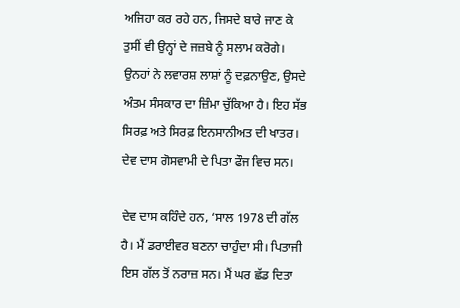ਅਜਿਹਾ ਕਰ ਰਹੇ ਹਨ, ਜਿਸਦੇ ਬਾਰੇ ਜਾਣ ਕੇ ਤੁਸੀਂ ਵੀ ਉਨ੍ਹਾਂ ਦੇ ਜਜ਼ਬੇ ਨੂੰ ਸਲਾਮ ਕਰੋਗੇ। ਉਨਹਾਂ ਨੇ ਲਵਾਰਸ਼ ਲਾਸ਼ਾਂ ਨੂੰ ਦਫ਼ਨਾਉਣ, ਉਸਦੇ ਅੰਤਮ ਸੰਸ‍ਕਾਰ ਦਾ ਜ਼ਿੰਮਾ ਚੁੱਕਿਆ ਹੈ। ਇਹ ਸੱਭ ਸਿਰਫ਼ ਅਤੇ ਸਿਰਫ਼ ਇਨਸਾਨੀਅਤ ਦੀ ਖਾਤਰ। ਦੇਵ ਦਾਸ ਗੋਸਵਾਮੀ ਦੇ ਪਿਤਾ ਫੌਜ ਵਿਚ ਸਨ।

ਦੇਵ ਦਾਸ ਕਹਿੰਦੇ ਹਨ, ‘ਸਾਲ 1978 ਦੀ ਗੱਲ ਹੈ। ਮੈਂ ਡਰਾਈਵਰ ਬਣਨਾ ਚਾਹੁੰਦਾ ਸੀ। ਪਿਤਾਜੀ ਇਸ ਗੱਲ ਤੋਂ ਨਰਾਜ਼ ਸਨ। ਮੈਂ ਘਰ ਛੱਡ ਦਿਤਾ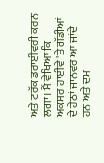ਅਤੇ ਟਰੱਕ ਡਰਾਈਵਰੀ ਕਰਨ ਲਗਾ। ਮੈਂ ਵੇਖਿਆ ਕਿ ਅਕ‍ਸਰ ਹਾਈਵੇ 'ਤੇ ਗੱਡ‍ੀਆਂ ਦੇ ਹੇਠਾਂ ਜਾਨਵਰ ਆ ਜਾਂਦੇ ਹਨ ਅਤੇ ਦਮ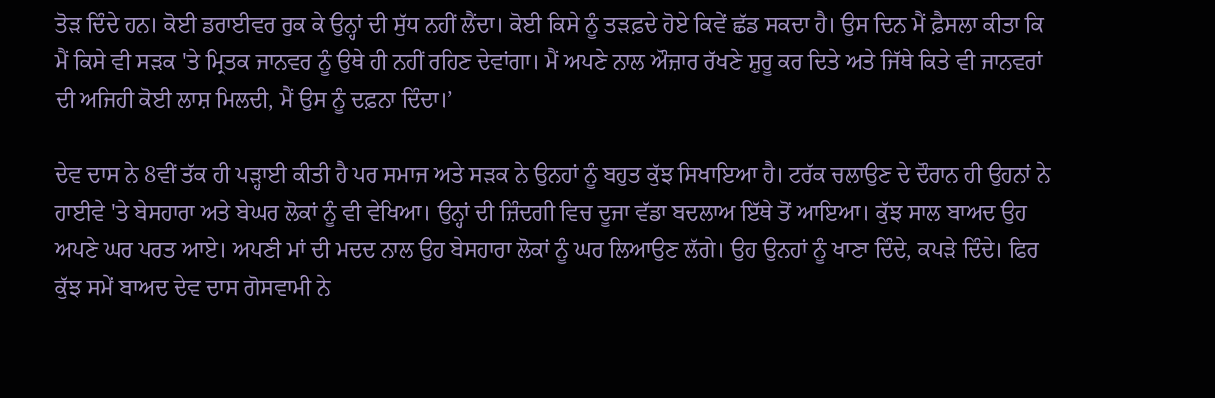ਤੋਡ਼ ਦਿੰਦੇ ਹਨ। ਕੋਈ ਡਰਾਈਵਰ ਰੁਕ ਕੇ ਉਨ੍ਹਾਂ ਦੀ ਸੁੱਧ ਨਹੀਂ ਲੈਂਦਾ। ਕੋਈ ਕਿਸੇ ਨੂੰ ਤੜਫ਼ਦੇ ਹੋਏ ਕਿਵੇਂ ਛੱਡ ਸਕਦਾ ਹੈ। ਉਸ ਦਿਨ ਮੈਂ ਫ਼ੈਸਲਾ ਕੀਤਾ ਕਿ ਮੈਂ ਕਿਸੇ ਵੀ ਸੜਕ 'ਤੇ ਮ੍ਰਿਤਕ ਜਾਨਵਰ ਨੂੰ ਉਥੇ ਹੀ ਨਹੀਂ ਰਹਿਣ ਦੇਵਾਂਗਾ। ਮੈਂ ਅਪਣੇ ਨਾਲ ਔਜ਼ਾਰ ਰੱਖਣੇ ਸ਼ੁਰੂ ਕਰ ਦਿਤੇ ਅਤੇ ਜਿੱਥੇ ਕਿਤੇ ਵੀ ਜਾਨਵਰਾਂ ਦੀ ਅਜਿਹੀ ਕੋਈ ਲਾਸ਼ ਮਿਲਦੀ, ਮੈਂ ਉਸ ਨੂੰ ਦਫ਼ਨਾ ਦਿੰਦਾ।’

ਦੇਵ ਦਾਸ ਨੇ 8ਵੀਂ ਤੱਕ ਹੀ ਪੜ੍ਹਾਈ ਕੀਤੀ ਹੈ ਪਰ ਸਮਾਜ ਅਤੇ ਸੜਕ ਨੇ ਉਨ‍ਹਾਂ ਨੂੰ ਬਹੁਤ ਕੁੱਝ ਸਿਖਾਇਆ ਹੈ। ਟਰੱਕ ਚਲਾਉਣ ਦੇ ਦੌਰਾਨ ਹੀ ਉਹਨਾਂ ਨੇ ਹਾਈਵੇ 'ਤੇ ਬੇਸਹਾਰਾ ਅਤੇ ਬੇਘਰ ਲੋਕਾਂ ਨੂੰ ਵੀ ਵੇਖਿਆ। ਉਨ੍ਹਾਂ ਦੀ ਜ਼ਿੰਦਗੀ ਵਿਚ ਦੂਜਾ ਵੱਡਾ ਬਦਲਾਅ ਇੱਥੇ ਤੋਂ ਆਇਆ। ਕੁੱਝ ਸਾਲ ਬਾਅਦ ਉਹ ਅਪਣੇ ਘਰ ਪਰਤ ਆਏ। ਅਪਣੀ ਮਾਂ ਦੀ ਮਦਦ ਨਾਲ ਉਹ ਬੇਸਹਾਰਾ ਲੋਕਾਂ ਨੂੰ ਘਰ ਲਿਆਉਣ ਲੱਗੇ। ਉਹ ਉਨ‍ਹਾਂ ਨੂੰ ਖਾਣਾ ਦਿੰਦੇ, ਕਪੜੇ ਦਿੰਦੇ। ਫਿਰ ਕੁੱਝ ਸਮੇਂ ਬਾਅਦ ਦੇਵ ਦਾਸ ਗੋਸਵਾਮੀ ਨੇ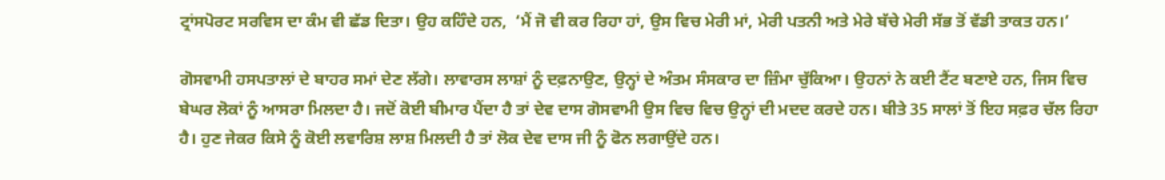ਟ੍ਰਾਂਸਪੋਰਟ ਸਰਵਿਸ ਦਾ ਕੰਮ ਵੀ ਛੱਡ ਦਿਤਾ। ਉਹ ਕਹਿੰਦੇ ਹਨ,  ‘ਮੈਂ ਜੋ ਵੀ ਕਰ ਰਿਹਾ ਹਾਂ, ਉਸ ਵਿਚ ਮੇਰੀ ਮਾਂ, ਮੇਰੀ ਪਤ‍ਨੀ ਅਤੇ ਮੇਰੇ ਬੱਚੇ ਮੇਰੀ ਸੱਭ ਤੋਂ ਵੱਡੀ ਤਾਕਤ ਹਨ।’

ਗੋਸ‍ਵਾਮੀ ਹਸ‍ਪਤਾਲਾਂ ਦੇ ਬਾਹਰ ਸਮਾਂ ਦੇਣ ਲੱਗੇ। ਲਾਵਾਰਸ ਲਾਸ਼ਾਂ ਨੂੰ ਦਫ਼ਨਾਉਣ, ਉਨ੍ਹਾਂ ਦੇ ਅੰਤਮ ਸੰਸ‍ਕਾਰ ਦਾ ਜ਼ਿੰਮਾ ਚੁੱਕਿਆ। ਉਹਨਾਂ ਨੇ ਕਈ ਟੈਂਟ ਬਣਾਏ ਹਨ, ਜਿਸ ਵਿਚ ਬੇਘਰ ਲੋਕਾਂ ਨੂੰ ਆਸਰਾ ਮਿਲਦਾ ਹੈ। ਜਦੋਂ ਕੋਈ ਬੀਮਾਰ ਪੈਂਦਾ ਹੈ ਤਾਂ ਦੇਵ ਦਾਸ ਗੋਸਵਾਮੀ ਉਸ ਵਿਚ ਵਿਚ ਉਨ੍ਹਾਂ ਦੀ ਮਦਦ ਕਰਦੇ ਹਨ। ਬੀਤੇ 35 ਸਾਲਾਂ ਤੋਂ ਇਹ ਸਫ਼ਰ ਚੱਲ ਰਿਹਾ ਹੈ। ਹੁਣ ਜੇਕਰ ਕਿਸੇ ਨੂੰ ਕੋਈ ਲਵਾਰਿਸ਼ ਲਾਸ਼ ਮਿਲਦੀ ਹੈ ਤਾਂ ਲੋਕ ਦੇਵ ਦਾਸ ਜੀ ਨੂੰ ਫੋਨ ਲਗਾਉਂਦੇ ਹਨ।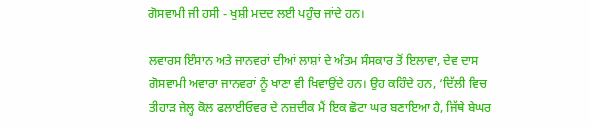ਗੋਸ‍ਵਾਮੀ ਜੀ ਹਸੀ - ਖੁਸ਼ੀ ਮਦਦ ਲਈ ਪਹੁੰਚ ਜਾਂਦੇ ਹਨ।

ਲਵਾਰਸ ਇੰਸਾਨ ਅਤੇ ਜਾਨਵਰਾਂ ਦੀਆਂ ਲਾਸ਼ਾਂ ਦੇ ਅੰਤਮ ਸੰਸ‍ਕਾਰ ਤੋਂ ਇਲਾਵਾ, ਦੇਵ ਦਾਸ ਗੋਸਵਾਮੀ ਅਵਾਰਾ ਜਾਨਵਰਾਂ ਨੂੰ ਖਾਣਾ ਵੀ ਖ‍ਿਵਾਉਂਦੇ ਹਨ। ਉਹ ਕਹਿੰਦੇ ਹਨ, ‘ਦਿੱਲ‍ੀ ਵਿਚ ਤੀਹਾੜ ਜੇਲ੍ਹ ਕੋਲ ਫਲਾਈਓਵਰ ਦੇ ਨਜ਼ਦੀਕ ਮੈਂ ਇਕ ਛੋਟਾ ਘਰ ਬਣਾਇਆ ਹੈ, ਜਿੱਥੇ ਬੇਘਰ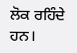ਲੋਕ ਰਹਿੰਦੇ ਹਨ।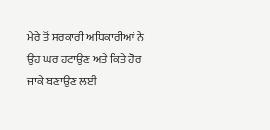ਮੇਰੇ ਤੋਂ ਸਰਕਾਰੀ ਅਧ‍ਿਕਾਰੀਆਂ ਨੇ ਉਹ ਘਰ ਹਟਾਉਣ ਅਤੇ ਕਿਤੇ ਹੋਰ ਜਾਕੇ ਬਣਾਉਣ ਲਈ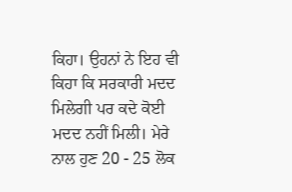ਕਿਹਾ। ਉਹਨ‍ਾਂ ਨੇ ਇਹ ਵੀ ਕਿਹਾ ਕਿ ਸਰਕਾਰੀ ਮਦਦ ਮਿਲੇਗੀ ਪਰ ਕਦੇ ਕੋਈ ਮਦਦ ਨਹੀਂ ਮਿਲੀ। ਮੇਰੇ ਨਾਲ ਹੁਣ 20 - 25 ਲੋਕ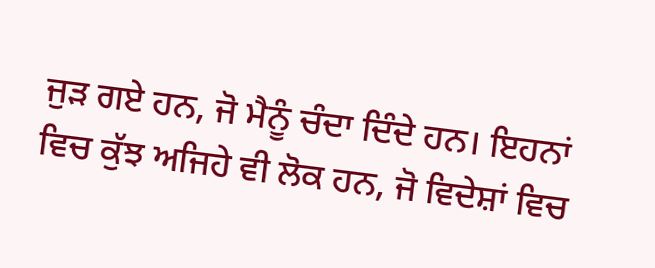ਜੁੜ ਗਏ ਹਨ, ਜੋ ਮੈਨੂੰ ਚੰਦਾ ਦਿੰਦੇ ਹਨ। ਇਹਨਾਂ ਵਿਚ ਕੁੱਝ ਅਜਿਹੇ ਵੀ ਲੋਕ ਹਨ, ਜੋ ਵਿਦੇਸ਼ਾਂ ਵਿਚ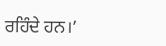ਰਹਿੰਦੇ ਹਨ।’